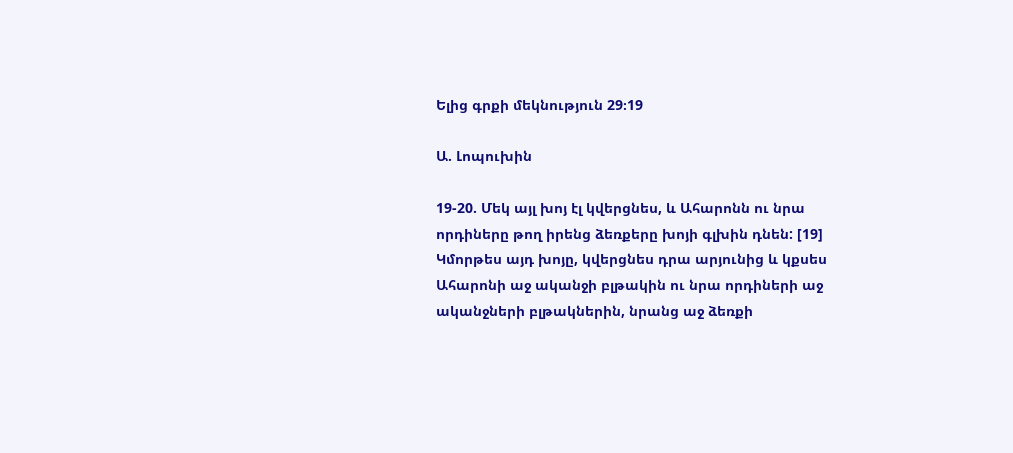Ելից գրքի մեկնություն 29։19

Ա. Լոպուխին

19-20. Մեկ այլ խոյ էլ կվերցնես, և Ահարոնն ու նրա որդիները թող իրենց ձեռքերը խոյի գլխին դնեն: [19] Կմորթես այդ խոյը, կվերցնես դրա արյունից և կքսես Ահարոնի աջ ականջի բլթակին ու նրա որդիների աջ ականջների բլթակներին, նրանց աջ ձեռքի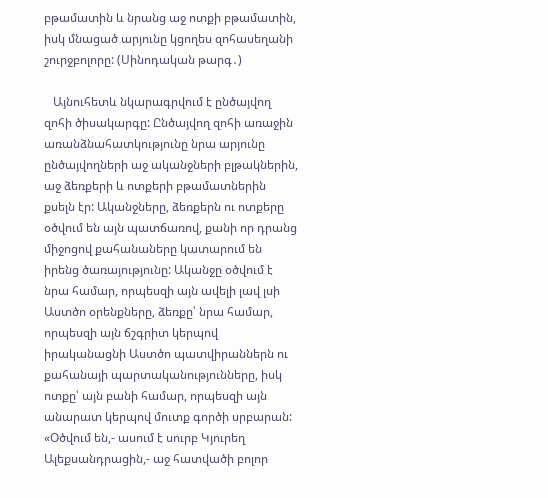բթամատին և նրանց աջ ոտքի բթամատին, իսկ մնացած արյունը կցողես զոհասեղանի շուրջբոլորը: (Սինոդական թարգ․)

   Այնուհետև նկարագրվում է ընծայվող զոհի ծիսակարգը: Ընծայվող զոհի առաջին առանձնահատկությունը նրա արյունը ընծայվողների աջ ականջների բլթակներին, աջ ձեռքերի և ոտքերի բթամատներին քսելն էր: Ականջները, ձեռքերն ու ոտքերը օծվում են այն պատճառով, քանի որ դրանց միջոցով քահանաները կատարում են իրենց ծառայությունը: Ականջը օծվում է նրա համար, որպեսզի այն ավելի լավ լսի Աստծո օրենքները, ձեռքը՝ նրա համար, որպեսզի այն ճշգրիտ կերպով իրականացնի Աստծո պատվիրաններն ու քահանայի պարտականությունները, իսկ ոտքը՝ այն բանի համար, որպեսզի այն անարատ կերպով մուտք գործի սրբարան: «Օծվում են,- ասում է սուրբ Կյուրեղ Ալեքսանդրացին,- աջ հատվածի բոլոր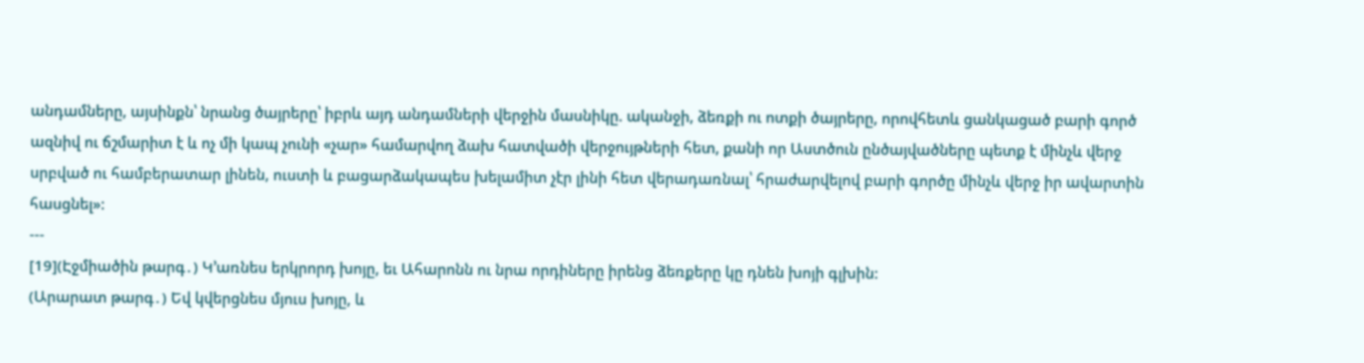անդամները, այսինքն՝ նրանց ծայրերը՝ իբրև այդ անդամների վերջին մասնիկը. ականջի, ձեռքի ու ոտքի ծայրերը, որովհետև ցանկացած բարի գործ ազնիվ ու ճշմարիտ է և ոչ մի կապ չունի «չար» համարվող ձախ հատվածի վերջույթների հետ, քանի որ Աստծուն ընծայվածները պետք է մինչև վերջ սրբված ու համբերատար լինեն, ուստի և բացարձակապես խելամիտ չէր լինի հետ վերադառնալ՝ հրաժարվելով բարի գործը մինչև վերջ իր ավարտին հասցնել»:
---
[19](Էջմիածին թարգ․) Կ՚առնես երկրորդ խոյը, եւ Ահարոնն ու նրա որդիները իրենց ձեռքերը կը դնեն խոյի գլխին:
(Արարատ թարգ․) Եվ կվերցնես մյուս խոյը, և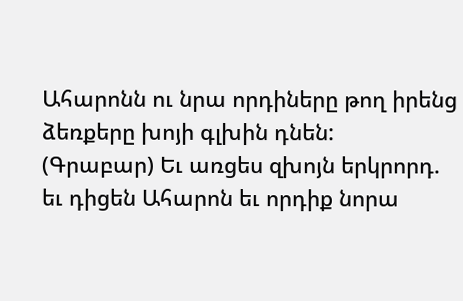Ահարոնն ու նրա որդիները թող իրենց ձեռքերը խոյի գլխին դնեն:
(Գրաբար) Եւ առցես զխոյն երկրորդ. եւ դիցեն Ահարոն եւ որդիք նորա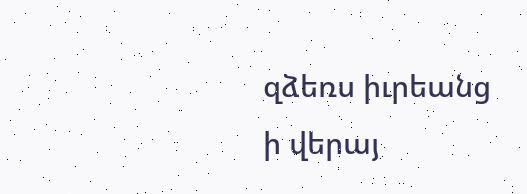զձեռս իւրեանց ի վերայ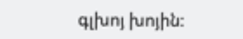գլխոյ խոյին: